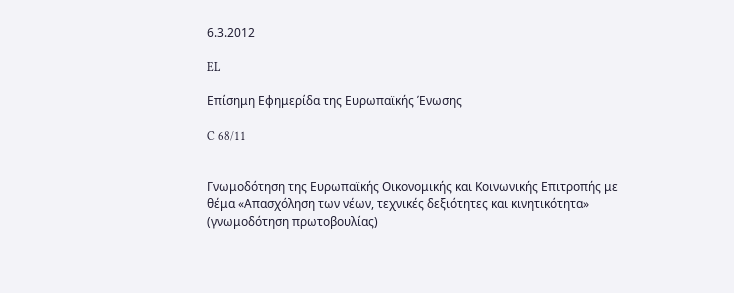6.3.2012

EL

Επίσημη Εφημερίδα της Ευρωπαϊκής Ένωσης

C 68/11


Γνωμοδότηση της Ευρωπαϊκής Οικονομικής και Κοινωνικής Επιτροπής με θέμα «Απασχόληση των νέων, τεχνικές δεξιότητες και κινητικότητα» (γνωμοδότηση πρωτοβουλίας)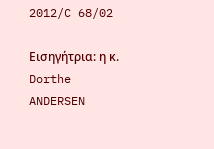2012/C 68/02

Εισηγήτρια: η κ. Dorthe ANDERSEN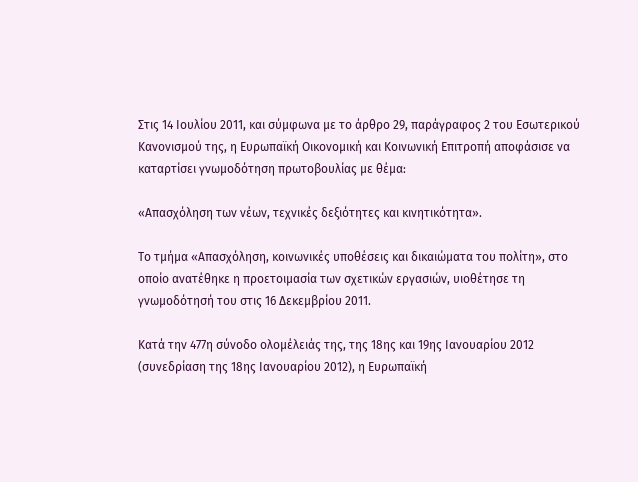Στις 14 Ιουλίου 2011, και σύμφωνα με το άρθρο 29, παράγραφος 2 του Εσωτερικού Κανονισμού της, η Ευρωπαϊκή Οικονομική και Κοινωνική Επιτροπή αποφάσισε να καταρτίσει γνωμοδότηση πρωτοβουλίας με θέμα:

«Απασχόληση των νέων, τεχνικές δεξιότητες και κινητικότητα».

Το τμήμα «Απασχόληση, κοινωνικές υποθέσεις και δικαιώματα του πολίτη», στο οποίο ανατέθηκε η προετοιμασία των σχετικών εργασιών, υιοθέτησε τη γνωμοδότησή του στις 16 Δεκεμβρίου 2011.

Κατά την 477η σύνοδο ολομέλειάς της, της 18ης και 19ης Ιανουαρίου 2012 (συνεδρίαση της 18ης Ιανουαρίου 2012), η Ευρωπαϊκή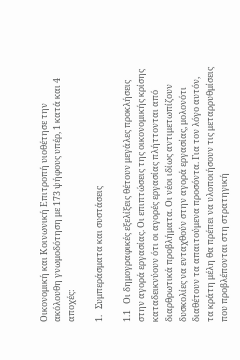Οικονομική και Κοινωνική Επιτροπή υιοθέτησε την ακόλουθη γνωμοδότηση με 173 ψήφους υπέρ, 1 κατά και 4 αποχές:

1.   Συμπεράσματα και συστάσεις

1.1   Οι δημογραφικές εξελίξεις θέτουν μεγάλες προκλήσεις στην αγορά εργασίας. Οι επιπτώσεις της οικονομικής κρίσης καταδεικνύουν ότι οι αγορές εργασίας πλήττονται από διαρθρωτικά προβλήματα. Οι νέοι ιδίως αντιμετωπίζουν δυσκολίες να ενταχθούν στην αγορά εργασίας, μολονότι διαθέτουν τα απαιτούμενα προσόντα. Για τον λόγο αυτόν, τα κράτη μέλη θα πρέπει να υλοποιήσουν τις μεταρρυθμίσεις που προβλέπονται στη στρατηγική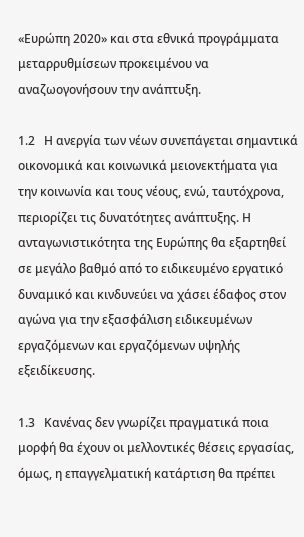«Ευρώπη 2020» και στα εθνικά προγράμματα μεταρρυθμίσεων προκειμένου να αναζωογονήσουν την ανάπτυξη.

1.2   Η ανεργία των νέων συνεπάγεται σημαντικά οικονομικά και κοινωνικά μειονεκτήματα για την κοινωνία και τους νέους, ενώ, ταυτόχρονα, περιορίζει τις δυνατότητες ανάπτυξης. Η ανταγωνιστικότητα της Ευρώπης θα εξαρτηθεί σε μεγάλο βαθμό από το ειδικευμένο εργατικό δυναμικό και κινδυνεύει να χάσει έδαφος στον αγώνα για την εξασφάλιση ειδικευμένων εργαζόμενων και εργαζόμενων υψηλής εξειδίκευσης.

1.3   Κανένας δεν γνωρίζει πραγματικά ποια μορφή θα έχουν οι μελλοντικές θέσεις εργασίας, όμως, η επαγγελματική κατάρτιση θα πρέπει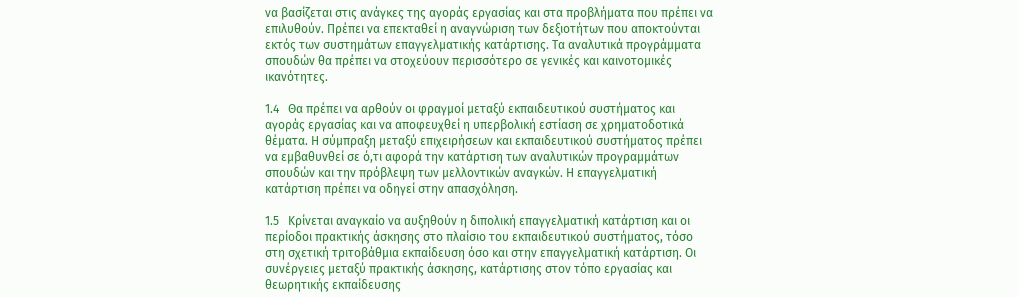να βασίζεται στις ανάγκες της αγοράς εργασίας και στα προβλήματα που πρέπει να επιλυθούν. Πρέπει να επεκταθεί η αναγνώριση των δεξιοτήτων που αποκτούνται εκτός των συστημάτων επαγγελματικής κατάρτισης. Τα αναλυτικά προγράμματα σπουδών θα πρέπει να στοχεύουν περισσότερο σε γενικές και καινοτομικές ικανότητες.

1.4   Θα πρέπει να αρθούν οι φραγμοί μεταξύ εκπαιδευτικού συστήματος και αγοράς εργασίας και να αποφευχθεί η υπερβολική εστίαση σε χρηματοδοτικά θέματα. Η σύμπραξη μεταξύ επιχειρήσεων και εκπαιδευτικού συστήματος πρέπει να εμβαθυνθεί σε ό,τι αφορά την κατάρτιση των αναλυτικών προγραμμάτων σπουδών και την πρόβλεψη των μελλοντικών αναγκών. Η επαγγελματική κατάρτιση πρέπει να οδηγεί στην απασχόληση.

1.5   Κρίνεται αναγκαίο να αυξηθούν η διπολική επαγγελματική κατάρτιση και οι περίοδοι πρακτικής άσκησης στο πλαίσιο του εκπαιδευτικού συστήματος, τόσο στη σχετική τριτοβάθμια εκπαίδευση όσο και στην επαγγελματική κατάρτιση. Οι συνέργειες μεταξύ πρακτικής άσκησης, κατάρτισης στον τόπο εργασίας και θεωρητικής εκπαίδευσης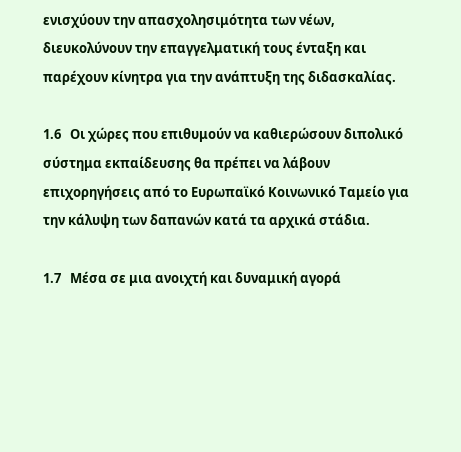ενισχύουν την απασχολησιμότητα των νέων, διευκολύνουν την επαγγελματική τους ένταξη και παρέχουν κίνητρα για την ανάπτυξη της διδασκαλίας.

1.6   Οι χώρες που επιθυμούν να καθιερώσουν διπολικό σύστημα εκπαίδευσης θα πρέπει να λάβουν επιχορηγήσεις από το Ευρωπαϊκό Κοινωνικό Ταμείο για την κάλυψη των δαπανών κατά τα αρχικά στάδια.

1.7   Μέσα σε μια ανοιχτή και δυναμική αγορά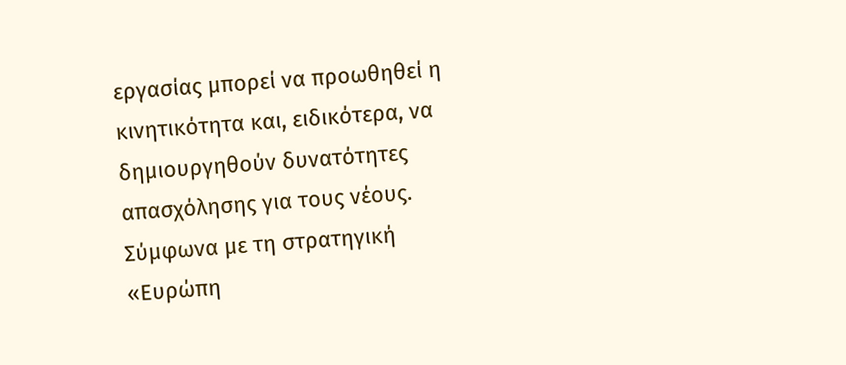εργασίας μπορεί να προωθηθεί η κινητικότητα και, ειδικότερα, να δημιουργηθούν δυνατότητες απασχόλησης για τους νέους. Σύμφωνα με τη στρατηγική «Ευρώπη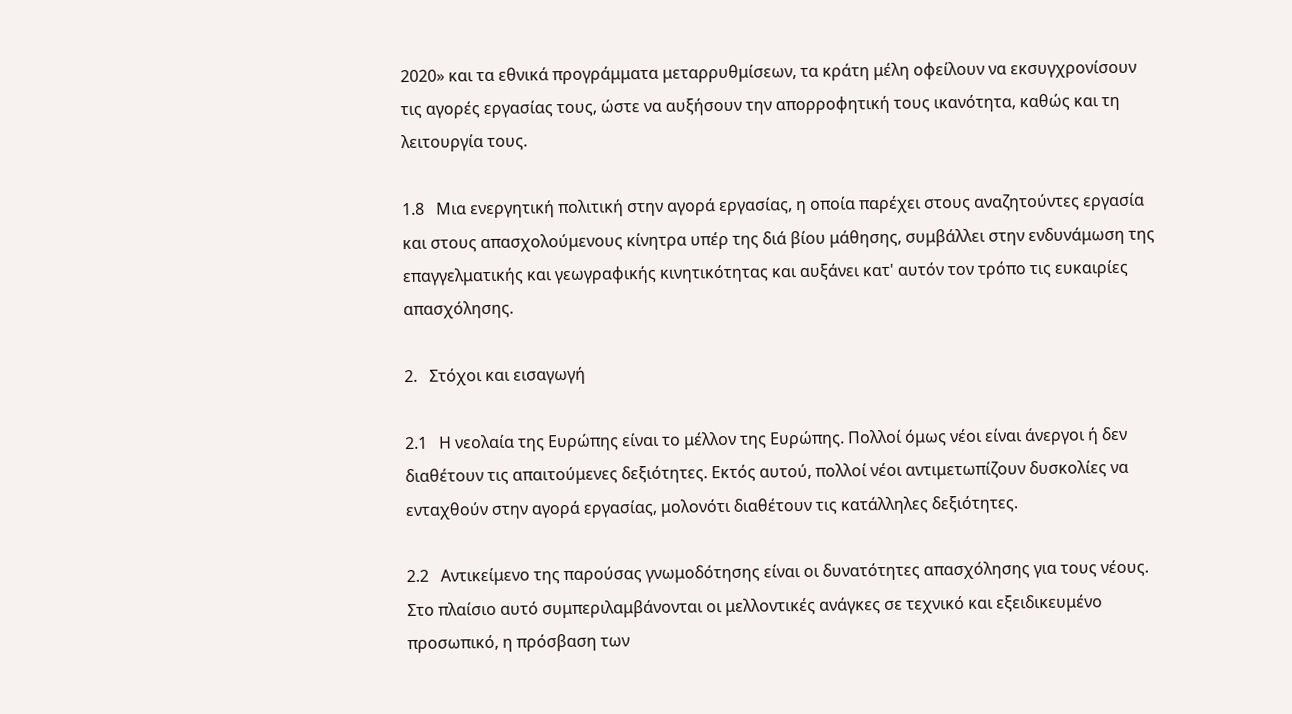2020» και τα εθνικά προγράμματα μεταρρυθμίσεων, τα κράτη μέλη οφείλουν να εκσυγχρονίσουν τις αγορές εργασίας τους, ώστε να αυξήσουν την απορροφητική τους ικανότητα, καθώς και τη λειτουργία τους.

1.8   Μια ενεργητική πολιτική στην αγορά εργασίας, η οποία παρέχει στους αναζητούντες εργασία και στους απασχολούμενους κίνητρα υπέρ της διά βίου μάθησης, συμβάλλει στην ενδυνάμωση της επαγγελματικής και γεωγραφικής κινητικότητας και αυξάνει κατ' αυτόν τον τρόπο τις ευκαιρίες απασχόλησης.

2.   Στόχοι και εισαγωγή

2.1   Η νεολαία της Ευρώπης είναι το μέλλον της Ευρώπης. Πολλοί όμως νέοι είναι άνεργοι ή δεν διαθέτουν τις απαιτούμενες δεξιότητες. Εκτός αυτού, πολλοί νέοι αντιμετωπίζουν δυσκολίες να ενταχθούν στην αγορά εργασίας, μολονότι διαθέτουν τις κατάλληλες δεξιότητες.

2.2   Αντικείμενο της παρούσας γνωμοδότησης είναι οι δυνατότητες απασχόλησης για τους νέους. Στο πλαίσιο αυτό συμπεριλαμβάνονται οι μελλοντικές ανάγκες σε τεχνικό και εξειδικευμένο προσωπικό, η πρόσβαση των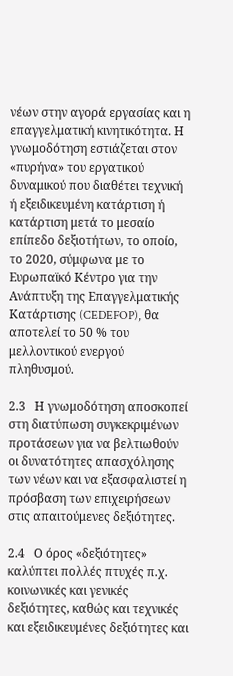νέων στην αγορά εργασίας και η επαγγελματική κινητικότητα. Η γνωμοδότηση εστιάζεται στον «πυρήνα» του εργατικού δυναμικού που διαθέτει τεχνική ή εξειδικευμένη κατάρτιση ή κατάρτιση μετά το μεσαίο επίπεδο δεξιοτήτων, το οποίο, το 2020, σύμφωνα με το Ευρωπαϊκό Κέντρο για την Ανάπτυξη της Επαγγελματικής Κατάρτισης (CEDEFOP), θα αποτελεί το 50 % του μελλοντικού ενεργού πληθυσμού.

2.3   Η γνωμοδότηση αποσκοπεί στη διατύπωση συγκεκριμένων προτάσεων για να βελτιωθούν οι δυνατότητες απασχόλησης των νέων και να εξασφαλιστεί η πρόσβαση των επιχειρήσεων στις απαιτούμενες δεξιότητες.

2.4   Ο όρος «δεξιότητες» καλύπτει πολλές πτυχές π.χ. κοινωνικές και γενικές δεξιότητες, καθώς και τεχνικές και εξειδικευμένες δεξιότητες και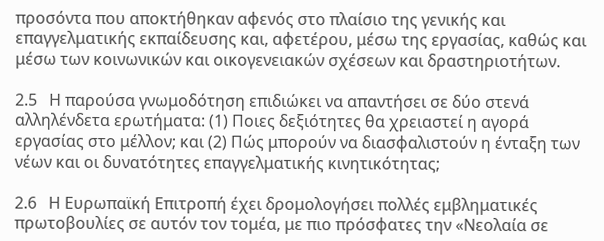προσόντα που αποκτήθηκαν αφενός στο πλαίσιο της γενικής και επαγγελματικής εκπαίδευσης και, αφετέρου, μέσω της εργασίας, καθώς και μέσω των κοινωνικών και οικογενειακών σχέσεων και δραστηριοτήτων.

2.5   Η παρούσα γνωμοδότηση επιδιώκει να απαντήσει σε δύο στενά αλληλένδετα ερωτήματα: (1) Ποιες δεξιότητες θα χρειαστεί η αγορά εργασίας στο μέλλον; και (2) Πώς μπορούν να διασφαλιστούν η ένταξη των νέων και οι δυνατότητες επαγγελματικής κινητικότητας;

2.6   Η Ευρωπαϊκή Επιτροπή έχει δρομολογήσει πολλές εμβληματικές πρωτοβουλίες σε αυτόν τον τομέα, με πιο πρόσφατες την «Νεολαία σε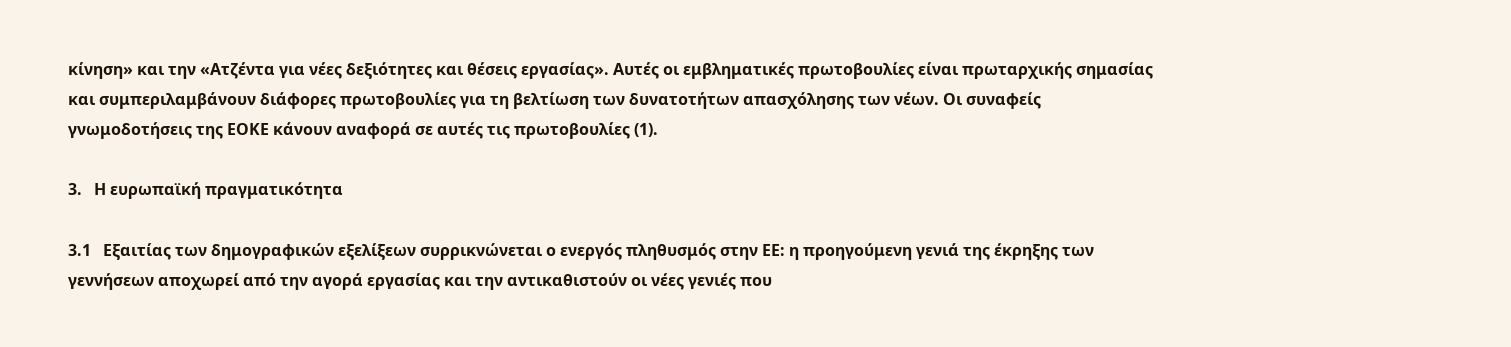κίνηση» και την «Ατζέντα για νέες δεξιότητες και θέσεις εργασίας». Αυτές οι εμβληματικές πρωτοβουλίες είναι πρωταρχικής σημασίας και συμπεριλαμβάνουν διάφορες πρωτοβουλίες για τη βελτίωση των δυνατοτήτων απασχόλησης των νέων. Οι συναφείς γνωμοδοτήσεις της ΕΟΚΕ κάνουν αναφορά σε αυτές τις πρωτοβουλίες (1).

3.   Η ευρωπαϊκή πραγματικότητα

3.1   Εξαιτίας των δημογραφικών εξελίξεων συρρικνώνεται ο ενεργός πληθυσμός στην ΕΕ: η προηγούμενη γενιά της έκρηξης των γεννήσεων αποχωρεί από την αγορά εργασίας και την αντικαθιστούν οι νέες γενιές που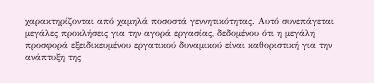χαρακτηρίζονται από χαμηλά ποσοστά γεννητικότητας. Αυτό συνεπάγεται μεγάλες προκλήσεις για την αγορά εργασίας, δεδομένου ότι η μεγάλη προσφορά εξειδικευμένου εργατικού δυναμικού είναι καθοριστική για την ανάπτυξη της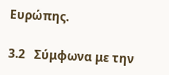Ευρώπης.

3.2   Σύμφωνα με την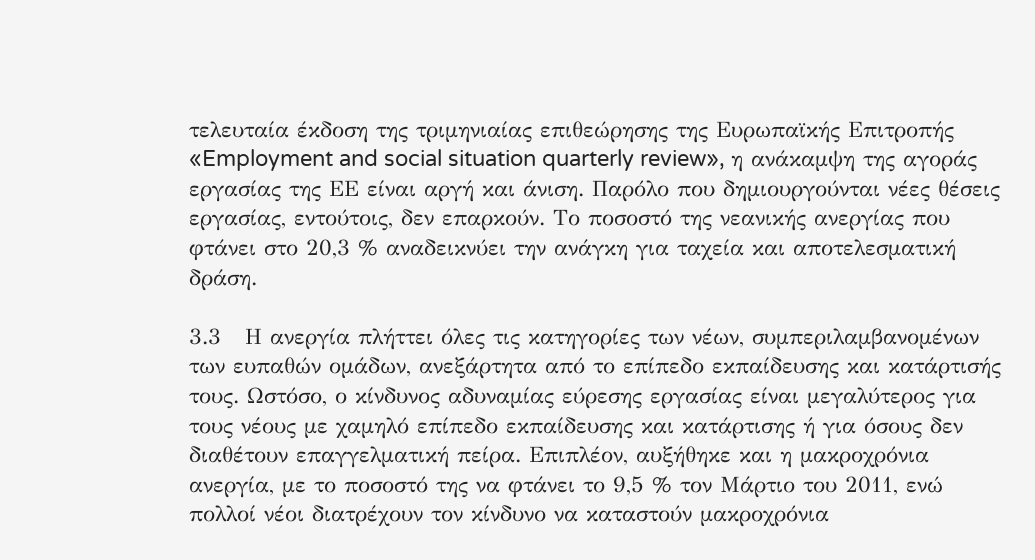τελευταία έκδοση της τριμηνιαίας επιθεώρησης της Ευρωπαϊκής Επιτροπής «Employment and social situation quarterly review», η ανάκαμψη της αγοράς εργασίας της ΕΕ είναι αργή και άνιση. Παρόλο που δημιουργούνται νέες θέσεις εργασίας, εντούτοις, δεν επαρκούν. Το ποσοστό της νεανικής ανεργίας που φτάνει στο 20,3 % αναδεικνύει την ανάγκη για ταχεία και αποτελεσματική δράση.

3.3   Η ανεργία πλήττει όλες τις κατηγορίες των νέων, συμπεριλαμβανομένων των ευπαθών ομάδων, ανεξάρτητα από το επίπεδο εκπαίδευσης και κατάρτισής τους. Ωστόσο, ο κίνδυνος αδυναμίας εύρεσης εργασίας είναι μεγαλύτερος για τους νέους με χαμηλό επίπεδο εκπαίδευσης και κατάρτισης ή για όσους δεν διαθέτουν επαγγελματική πείρα. Επιπλέον, αυξήθηκε και η μακροχρόνια ανεργία, με το ποσοστό της να φτάνει το 9,5 % τον Μάρτιο του 2011, ενώ πολλοί νέοι διατρέχουν τον κίνδυνο να καταστούν μακροχρόνια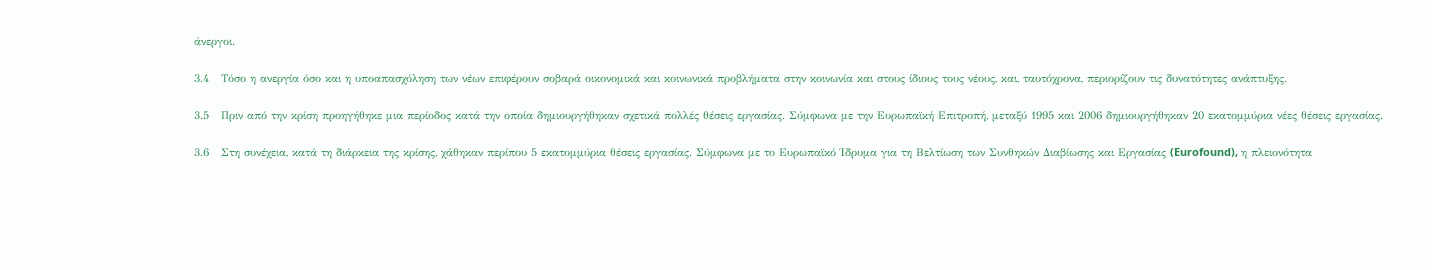άνεργοι.

3.4   Τόσο η ανεργία όσο και η υποαπασχόληση των νέων επιφέρουν σοβαρά οικονομικά και κοινωνικά προβλήματα στην κοινωνία και στους ίδιους τους νέους, και, ταυτόχρονα, περιορίζουν τις δυνατότητες ανάπτυξης.

3.5   Πριν από την κρίση προηγήθηκε μια περίοδος κατά την οποία δημιουργήθηκαν σχετικά πολλές θέσεις εργασίας. Σύμφωνα με την Ευρωπαϊκή Επιτροπή, μεταξύ 1995 και 2006 δημιουργήθηκαν 20 εκατομμύρια νέες θέσεις εργασίας.

3.6   Στη συνέχεια, κατά τη διάρκεια της κρίσης, χάθηκαν περίπου 5 εκατομμύρια θέσεις εργασίας. Σύμφωνα με το Ευρωπαϊκό Ίδρυμα για τη Βελτίωση των Συνθηκών Διαβίωσης και Εργασίας (Eurofound), η πλειονότητα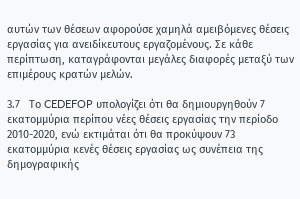αυτών των θέσεων αφορούσε χαμηλά αμειβόμενες θέσεις εργασίας για ανειδίκευτους εργαζομένους. Σε κάθε περίπτωση, καταγράφονται μεγάλες διαφορές μεταξύ των επιμέρους κρατών μελών.

3.7   Το CEDEFOP υπολογίζει ότι θα δημιουργηθούν 7 εκατομμύρια περίπου νέες θέσεις εργασίας την περίοδο 2010-2020, ενώ εκτιμάται ότι θα προκύψουν 73 εκατομμύρια κενές θέσεις εργασίας ως συνέπεια της δημογραφικής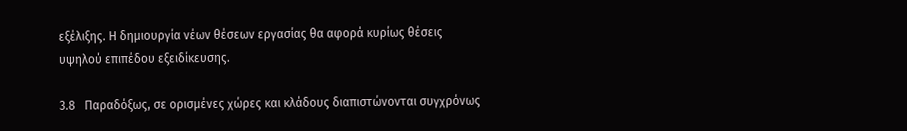εξέλιξης. Η δημιουργία νέων θέσεων εργασίας θα αφορά κυρίως θέσεις υψηλού επιπέδου εξειδίκευσης.

3.8   Παραδόξως, σε ορισμένες χώρες και κλάδους διαπιστώνονται συγχρόνως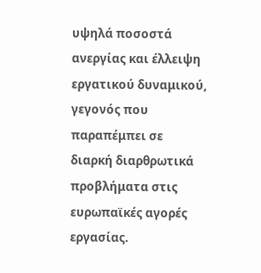υψηλά ποσοστά ανεργίας και έλλειψη εργατικού δυναμικού, γεγονός που παραπέμπει σε διαρκή διαρθρωτικά προβλήματα στις ευρωπαϊκές αγορές εργασίας.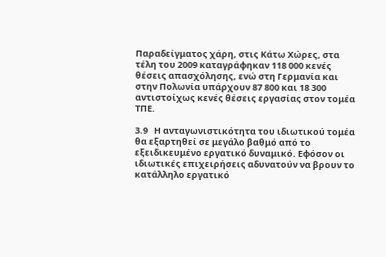Παραδείγματος χάρη, στις Κάτω Χώρες, στα τέλη του 2009 καταγράφηκαν 118 000 κενές θέσεις απασχόλησης, ενώ στη Γερμανία και στην Πολωνία υπάρχουν 87 800 και 18 300 αντιστοίχως κενές θέσεις εργασίας στον τομέα ΤΠΕ.

3.9   Η ανταγωνιστικότητα του ιδιωτικού τομέα θα εξαρτηθεί σε μεγάλο βαθμό από το εξειδικευμένο εργατικό δυναμικό. Εφόσον οι ιδιωτικές επιχειρήσεις αδυνατούν να βρουν το κατάλληλο εργατικό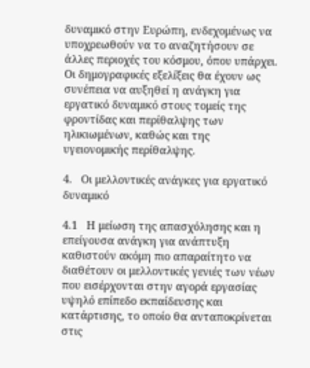δυναμικό στην Ευρώπη, ενδεχομένως να υποχρεωθούν να το αναζητήσουν σε άλλες περιοχές του κόσμου, όπου υπάρχει. Οι δημογραφικές εξελίξεις θα έχουν ως συνέπεια να αυξηθεί η ανάγκη για εργατικό δυναμικό στους τομείς της φροντίδας και περίθαλψης των ηλικιωμένων, καθώς και της υγειονομικής περίθαλψης.

4.   Οι μελλοντικές ανάγκες για εργατικό δυναμικό

4.1   Η μείωση της απασχόλησης και η επείγουσα ανάγκη για ανάπτυξη καθιστούν ακόμη πιο απαραίτητο να διαθέτουν οι μελλοντικές γενιές των νέων που εισέρχονται στην αγορά εργασίας υψηλό επίπεδο εκπαίδευσης και κατάρτισης, το οποίο θα ανταποκρίνεται στις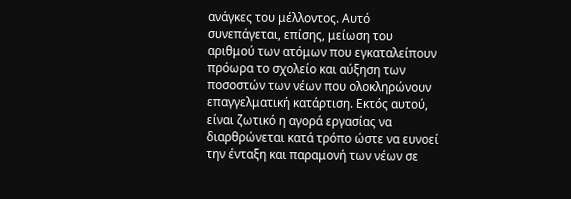ανάγκες του μέλλοντος. Αυτό συνεπάγεται, επίσης, μείωση του αριθμού των ατόμων που εγκαταλείπουν πρόωρα το σχολείο και αύξηση των ποσοστών των νέων που ολοκληρώνουν επαγγελματική κατάρτιση. Εκτός αυτού, είναι ζωτικό η αγορά εργασίας να διαρθρώνεται κατά τρόπο ώστε να ευνοεί την ένταξη και παραμονή των νέων σε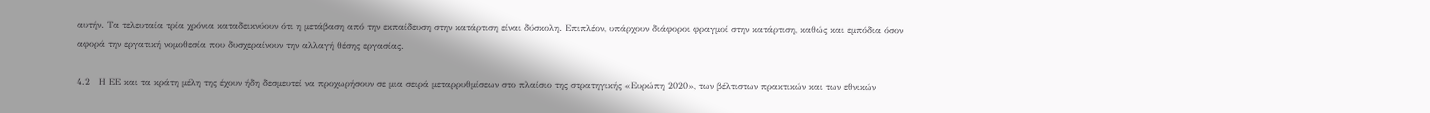αυτήν. Τα τελευταία τρία χρόνια καταδεικνύουν ότι η μετάβαση από την εκπαίδευση στην κατάρτιση είναι δύσκολη. Επιπλέον, υπάρχουν διάφοροι φραγμοί στην κατάρτιση, καθώς και εμπόδια όσον αφορά την εργατική νομοθεσία που δυσχεραίνουν την αλλαγή θέσης εργασίας.

4.2   Η ΕΕ και τα κράτη μέλη της έχουν ήδη δεσμευτεί να προχωρήσουν σε μια σειρά μεταρρυθμίσεων στο πλαίσιο της στρατηγικής «Ευρώπη 2020», των βέλτιστων πρακτικών και των εθνικών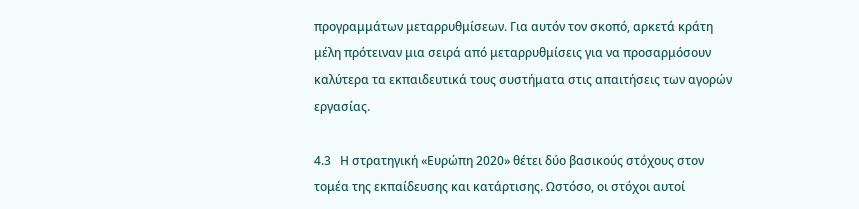προγραμμάτων μεταρρυθμίσεων. Για αυτόν τον σκοπό, αρκετά κράτη μέλη πρότειναν μια σειρά από μεταρρυθμίσεις για να προσαρμόσουν καλύτερα τα εκπαιδευτικά τους συστήματα στις απαιτήσεις των αγορών εργασίας.

4.3   Η στρατηγική «Ευρώπη 2020» θέτει δύο βασικούς στόχους στον τομέα της εκπαίδευσης και κατάρτισης. Ωστόσο, οι στόχοι αυτοί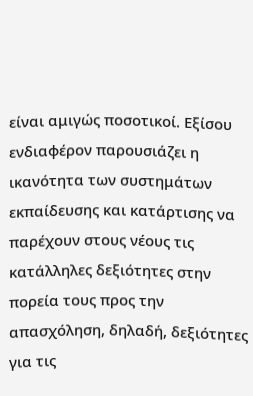είναι αμιγώς ποσοτικοί. Εξίσου ενδιαφέρον παρουσιάζει η ικανότητα των συστημάτων εκπαίδευσης και κατάρτισης να παρέχουν στους νέους τις κατάλληλες δεξιότητες στην πορεία τους προς την απασχόληση, δηλαδή, δεξιότητες για τις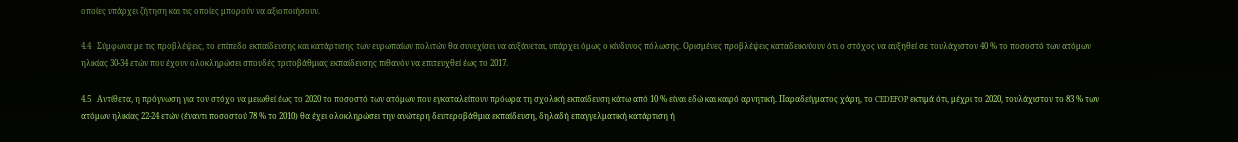οποίες υπάρχει ζήτηση και τις οποίες μπορούν να αξιοποιήσουν.

4.4   Σύμφωνα με τις προβλέψεις, το επίπεδο εκπαίδευσης και κατάρτισης των ευρωπαίων πολιτών θα συνεχίσει να αυξάνεται, υπάρχει όμως ο κίνδυνος πόλωσης. Ορισμένες προβλέψεις καταδεικνύουν ότι ο στόχος να αυξηθεί σε τουλάχιστον 40 % το ποσοστό των ατόμων ηλικίας 30-34 ετών που έχουν ολοκληρώσει σπουδές τριτοβάθμιας εκπαίδευσης πιθανόν να επιτευχθεί έως το 2017.

4.5   Αντίθετα, η πρόγνωση για τον στόχο να μειωθεί έως το 2020 το ποσοστό των ατόμων που εγκαταλείπουν πρόωρα τη σχολική εκπαίδευση κάτω από 10 % είναι εδώ και καιρό αρνητική. Παραδείγματος χάρη, το CEDEFOP εκτιμά ότι, μέχρι το 2020, τουλάχιστον το 83 % των ατόμων ηλικίας 22-24 ετών (έναντι ποσοστού 78 % το 2010) θα έχει ολοκληρώσει την ανώτερη δευτεροβάθμια εκπαίδευση, δηλαδή επαγγελματική κατάρτιση ή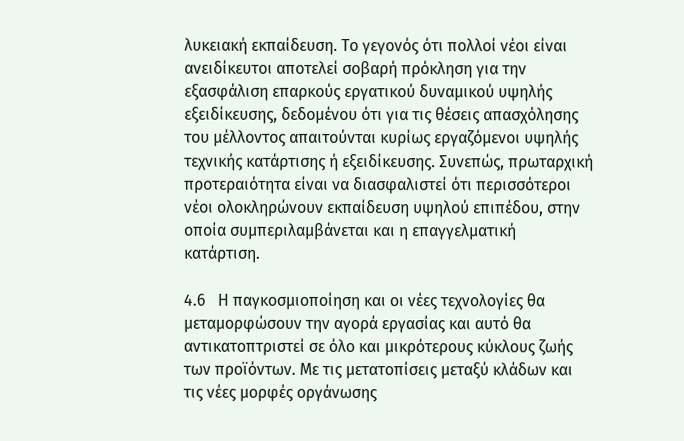λυκειακή εκπαίδευση. Το γεγονός ότι πολλοί νέοι είναι ανειδίκευτοι αποτελεί σοβαρή πρόκληση για την εξασφάλιση επαρκούς εργατικού δυναμικού υψηλής εξειδίκευσης, δεδομένου ότι για τις θέσεις απασχόλησης του μέλλοντος απαιτούνται κυρίως εργαζόμενοι υψηλής τεχνικής κατάρτισης ή εξειδίκευσης. Συνεπώς, πρωταρχική προτεραιότητα είναι να διασφαλιστεί ότι περισσότεροι νέοι ολοκληρώνουν εκπαίδευση υψηλού επιπέδου, στην οποία συμπεριλαμβάνεται και η επαγγελματική κατάρτιση.

4.6   Η παγκοσμιοποίηση και οι νέες τεχνολογίες θα μεταμορφώσουν την αγορά εργασίας και αυτό θα αντικατοπτριστεί σε όλο και μικρότερους κύκλους ζωής των προϊόντων. Με τις μετατοπίσεις μεταξύ κλάδων και τις νέες μορφές οργάνωσης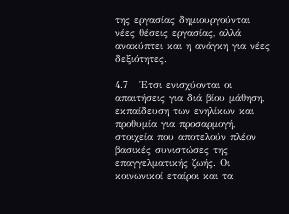της εργασίας δημιουργούνται νέες θέσεις εργασίας, αλλά ανακύπτει και η ανάγκη για νέες δεξιότητες.

4.7   Έτσι ενισχύονται οι απαιτήσεις για διά βίου μάθηση, εκπαίδευση των ενηλίκων και προθυμία για προσαρμογή, στοιχεία που αποτελούν πλέον βασικές συνιστώσες της επαγγελματικής ζωής. Οι κοινωνικοί εταίροι και τα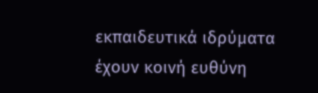εκπαιδευτικά ιδρύματα έχουν κοινή ευθύνη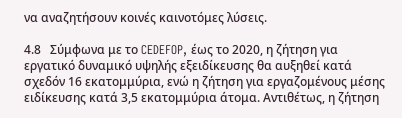να αναζητήσουν κοινές καινοτόμες λύσεις.

4.8   Σύμφωνα με το CEDEFOP, έως το 2020, η ζήτηση για εργατικό δυναμικό υψηλής εξειδίκευσης θα αυξηθεί κατά σχεδόν 16 εκατομμύρια, ενώ η ζήτηση για εργαζομένους μέσης ειδίκευσης κατά 3,5 εκατομμύρια άτομα. Αντιθέτως, η ζήτηση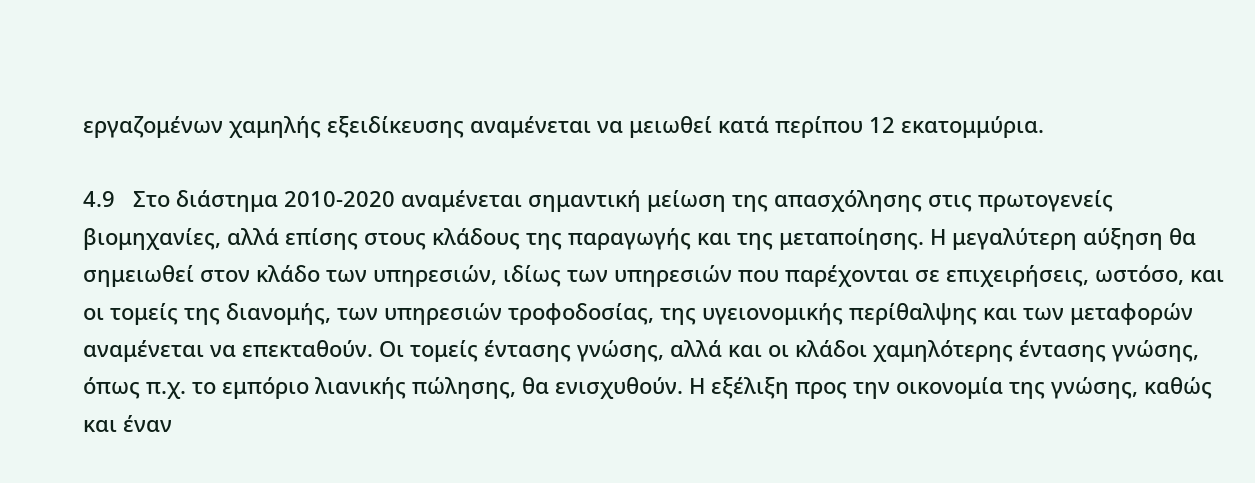εργαζομένων χαμηλής εξειδίκευσης αναμένεται να μειωθεί κατά περίπου 12 εκατομμύρια.

4.9   Στο διάστημα 2010-2020 αναμένεται σημαντική μείωση της απασχόλησης στις πρωτογενείς βιομηχανίες, αλλά επίσης στους κλάδους της παραγωγής και της μεταποίησης. Η μεγαλύτερη αύξηση θα σημειωθεί στον κλάδο των υπηρεσιών, ιδίως των υπηρεσιών που παρέχονται σε επιχειρήσεις, ωστόσο, και οι τομείς της διανομής, των υπηρεσιών τροφοδοσίας, της υγειονομικής περίθαλψης και των μεταφορών αναμένεται να επεκταθούν. Οι τομείς έντασης γνώσης, αλλά και οι κλάδοι χαμηλότερης έντασης γνώσης, όπως π.χ. το εμπόριο λιανικής πώλησης, θα ενισχυθούν. Η εξέλιξη προς την οικονομία της γνώσης, καθώς και έναν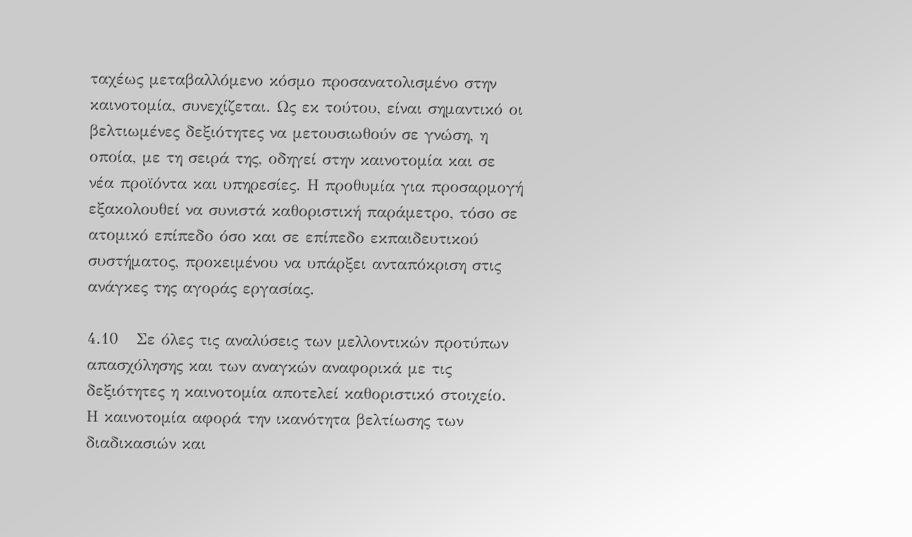ταχέως μεταβαλλόμενο κόσμο προσανατολισμένο στην καινοτομία, συνεχίζεται. Ως εκ τούτου, είναι σημαντικό οι βελτιωμένες δεξιότητες να μετουσιωθούν σε γνώση, η οποία, με τη σειρά της, οδηγεί στην καινοτομία και σε νέα προϊόντα και υπηρεσίες. Η προθυμία για προσαρμογή εξακολουθεί να συνιστά καθοριστική παράμετρο, τόσο σε ατομικό επίπεδο όσο και σε επίπεδο εκπαιδευτικού συστήματος, προκειμένου να υπάρξει ανταπόκριση στις ανάγκες της αγοράς εργασίας.

4.10   Σε όλες τις αναλύσεις των μελλοντικών προτύπων απασχόλησης και των αναγκών αναφορικά με τις δεξιότητες η καινοτομία αποτελεί καθοριστικό στοιχείο. Η καινοτομία αφορά την ικανότητα βελτίωσης των διαδικασιών και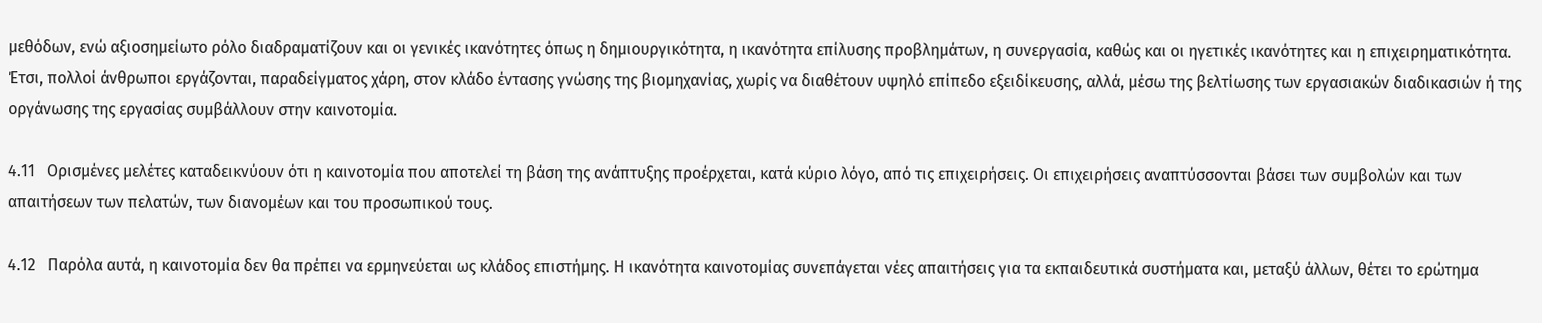μεθόδων, ενώ αξιοσημείωτο ρόλο διαδραματίζουν και οι γενικές ικανότητες όπως η δημιουργικότητα, η ικανότητα επίλυσης προβλημάτων, η συνεργασία, καθώς και οι ηγετικές ικανότητες και η επιχειρηματικότητα. Έτσι, πολλοί άνθρωποι εργάζονται, παραδείγματος χάρη, στον κλάδο έντασης γνώσης της βιομηχανίας, χωρίς να διαθέτουν υψηλό επίπεδο εξειδίκευσης, αλλά, μέσω της βελτίωσης των εργασιακών διαδικασιών ή της οργάνωσης της εργασίας συμβάλλουν στην καινοτομία.

4.11   Ορισμένες μελέτες καταδεικνύουν ότι η καινοτομία που αποτελεί τη βάση της ανάπτυξης προέρχεται, κατά κύριο λόγο, από τις επιχειρήσεις. Οι επιχειρήσεις αναπτύσσονται βάσει των συμβολών και των απαιτήσεων των πελατών, των διανομέων και του προσωπικού τους.

4.12   Παρόλα αυτά, η καινοτομία δεν θα πρέπει να ερμηνεύεται ως κλάδος επιστήμης. Η ικανότητα καινοτομίας συνεπάγεται νέες απαιτήσεις για τα εκπαιδευτικά συστήματα και, μεταξύ άλλων, θέτει το ερώτημα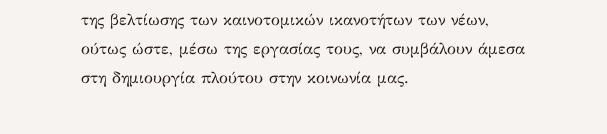της βελτίωσης των καινοτομικών ικανοτήτων των νέων, ούτως ώστε, μέσω της εργασίας τους, να συμβάλουν άμεσα στη δημιουργία πλούτου στην κοινωνία μας.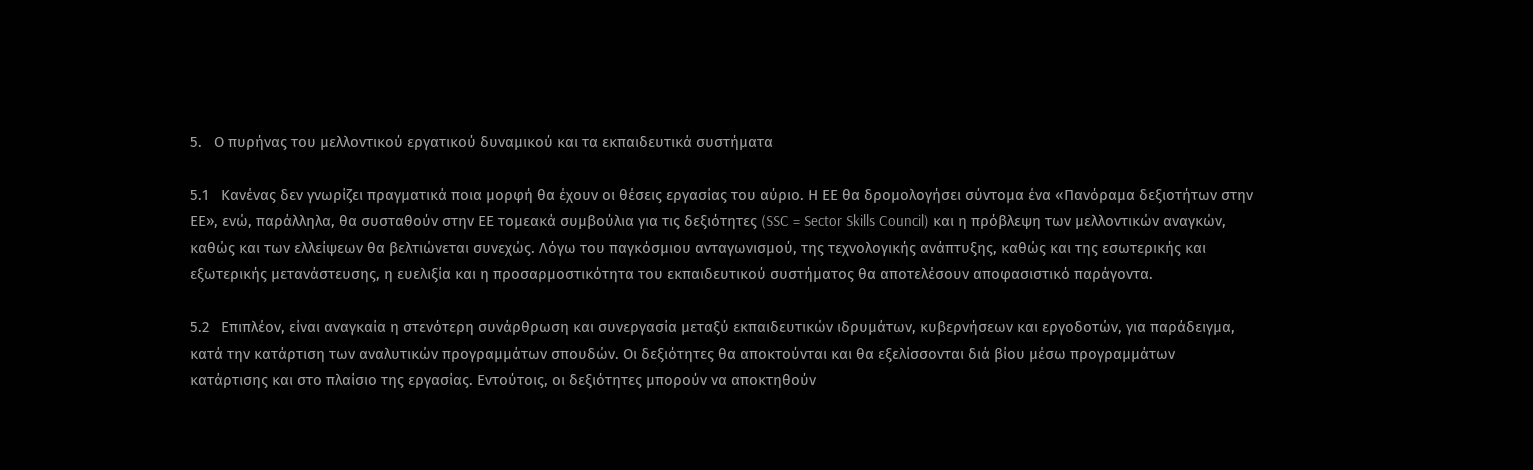5.   Ο πυρήνας του μελλοντικού εργατικού δυναμικού και τα εκπαιδευτικά συστήματα

5.1   Κανένας δεν γνωρίζει πραγματικά ποια μορφή θα έχουν οι θέσεις εργασίας του αύριο. Η ΕΕ θα δρομολογήσει σύντομα ένα «Πανόραμα δεξιοτήτων στην ΕΕ», ενώ, παράλληλα, θα συσταθούν στην ΕΕ τομεακά συμβούλια για τις δεξιότητες (SSC = Sector Skills Council) και η πρόβλεψη των μελλοντικών αναγκών, καθώς και των ελλείψεων θα βελτιώνεται συνεχώς. Λόγω του παγκόσμιου ανταγωνισμού, της τεχνολογικής ανάπτυξης, καθώς και της εσωτερικής και εξωτερικής μετανάστευσης, η ευελιξία και η προσαρμοστικότητα του εκπαιδευτικού συστήματος θα αποτελέσουν αποφασιστικό παράγοντα.

5.2   Επιπλέον, είναι αναγκαία η στενότερη συνάρθρωση και συνεργασία μεταξύ εκπαιδευτικών ιδρυμάτων, κυβερνήσεων και εργοδοτών, για παράδειγμα, κατά την κατάρτιση των αναλυτικών προγραμμάτων σπουδών. Οι δεξιότητες θα αποκτούνται και θα εξελίσσονται διά βίου μέσω προγραμμάτων κατάρτισης και στο πλαίσιο της εργασίας. Εντούτοις, οι δεξιότητες μπορούν να αποκτηθούν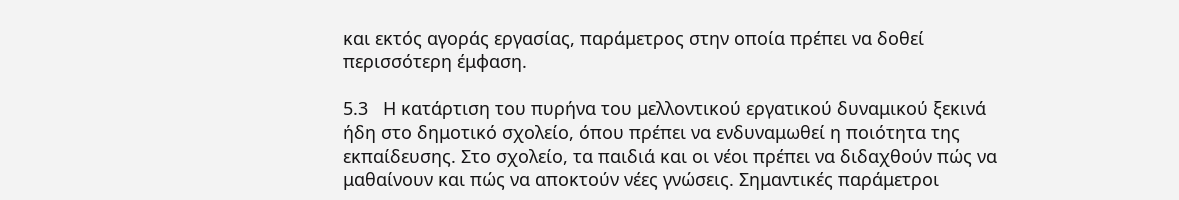και εκτός αγοράς εργασίας, παράμετρος στην οποία πρέπει να δοθεί περισσότερη έμφαση.

5.3   Η κατάρτιση του πυρήνα του μελλοντικού εργατικού δυναμικού ξεκινά ήδη στο δημοτικό σχολείο, όπου πρέπει να ενδυναμωθεί η ποιότητα της εκπαίδευσης. Στο σχολείο, τα παιδιά και οι νέοι πρέπει να διδαχθούν πώς να μαθαίνουν και πώς να αποκτούν νέες γνώσεις. Σημαντικές παράμετροι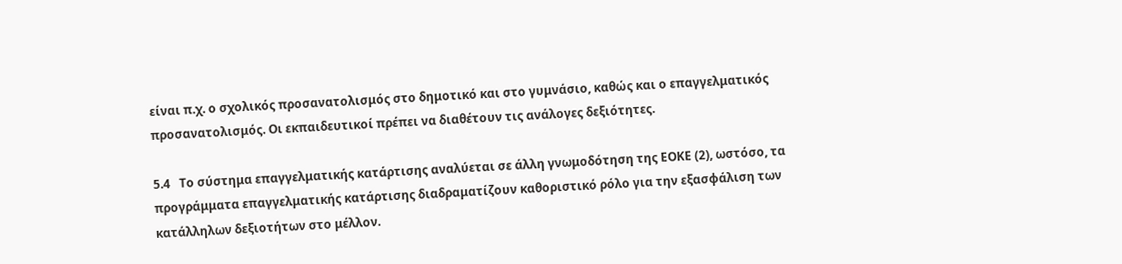είναι π.χ. ο σχολικός προσανατολισμός στο δημοτικό και στο γυμνάσιο, καθώς και ο επαγγελματικός προσανατολισμός. Οι εκπαιδευτικοί πρέπει να διαθέτουν τις ανάλογες δεξιότητες.

5.4   Το σύστημα επαγγελματικής κατάρτισης αναλύεται σε άλλη γνωμοδότηση της ΕΟΚΕ (2), ωστόσο, τα προγράμματα επαγγελματικής κατάρτισης διαδραματίζουν καθοριστικό ρόλο για την εξασφάλιση των κατάλληλων δεξιοτήτων στο μέλλον.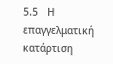5.5   Η επαγγελματική κατάρτιση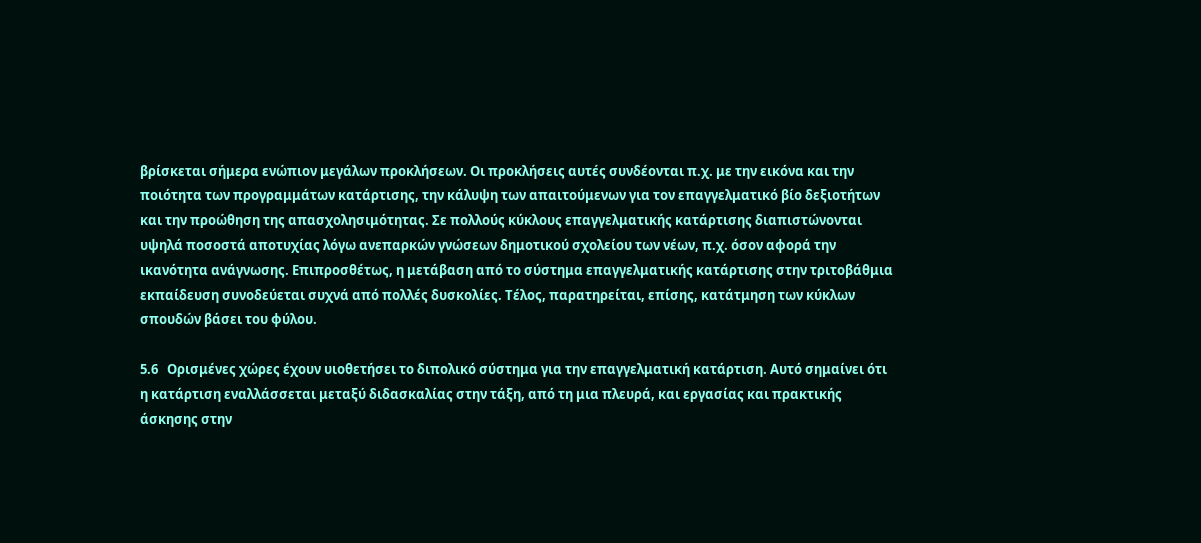βρίσκεται σήμερα ενώπιον μεγάλων προκλήσεων. Οι προκλήσεις αυτές συνδέονται π.χ. με την εικόνα και την ποιότητα των προγραμμάτων κατάρτισης, την κάλυψη των απαιτούμενων για τον επαγγελματικό βίο δεξιοτήτων και την προώθηση της απασχολησιμότητας. Σε πολλούς κύκλους επαγγελματικής κατάρτισης διαπιστώνονται υψηλά ποσοστά αποτυχίας λόγω ανεπαρκών γνώσεων δημοτικού σχολείου των νέων, π.χ. όσον αφορά την ικανότητα ανάγνωσης. Επιπροσθέτως, η μετάβαση από το σύστημα επαγγελματικής κατάρτισης στην τριτοβάθμια εκπαίδευση συνοδεύεται συχνά από πολλές δυσκολίες. Τέλος, παρατηρείται, επίσης, κατάτμηση των κύκλων σπουδών βάσει του φύλου.

5.6   Ορισμένες χώρες έχουν υιοθετήσει το διπολικό σύστημα για την επαγγελματική κατάρτιση. Αυτό σημαίνει ότι η κατάρτιση εναλλάσσεται μεταξύ διδασκαλίας στην τάξη, από τη μια πλευρά, και εργασίας και πρακτικής άσκησης στην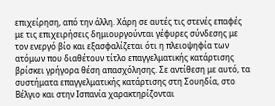επιχείρηση, από την άλλη. Χάρη σε αυτές τις στενές επαφές με τις επιχειρήσεις δημιουργούνται γέφυρες σύνδεσης με τον ενεργό βίο και εξασφαλίζεται ότι η πλειοψηφία των ατόμων που διαθέτουν τίτλο επαγγελματικής κατάρτισης βρίσκει γρήγορα θέση απασχόλησης. Σε αντίθεση με αυτό, τα συστήματα επαγγελματικής κατάρτισης στη Σουηδία, στο Βέλγιο και στην Ισπανία χαρακτηρίζονται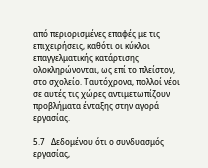από περιορισμένες επαφές με τις επιχειρήσεις, καθότι οι κύκλοι επαγγελματικής κατάρτισης ολοκληρώνονται, ως επί το πλείστον, στο σχολείο. Ταυτόχρονα, πολλοί νέοι σε αυτές τις χώρες αντιμετωπίζουν προβλήματα ένταξης στην αγορά εργασίας.

5.7   Δεδομένου ότι ο συνδυασμός εργασίας,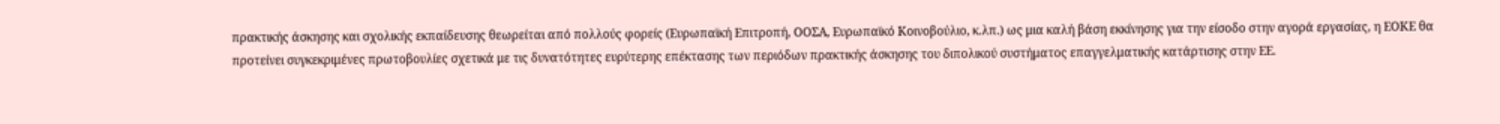πρακτικής άσκησης και σχολικής εκπαίδευσης θεωρείται από πολλούς φορείς (Ευρωπαϊκή Επιτροπή, ΟΟΣΑ, Ευρωπαϊκό Κοινοβούλιο, κ.λπ.) ως μια καλή βάση εκκίνησης για την είσοδο στην αγορά εργασίας, η ΕΟΚΕ θα προτείνει συγκεκριμένες πρωτοβουλίες σχετικά με τις δυνατότητες ευρύτερης επέκτασης των περιόδων πρακτικής άσκησης του διπολικού συστήματος επαγγελματικής κατάρτισης στην ΕΕ.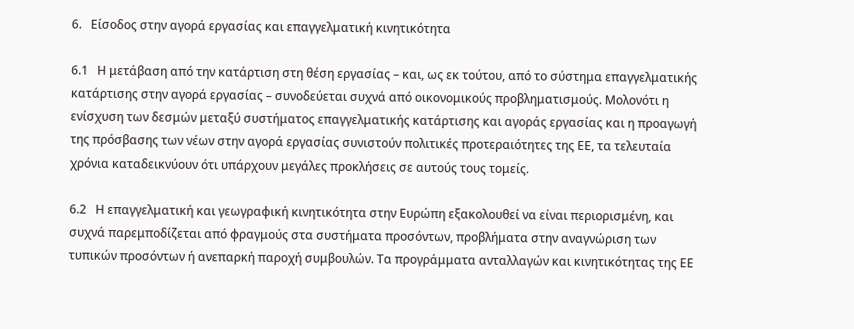6.   Είσοδος στην αγορά εργασίας και επαγγελματική κινητικότητα

6.1   Η μετάβαση από την κατάρτιση στη θέση εργασίας – και, ως εκ τούτου, από το σύστημα επαγγελματικής κατάρτισης στην αγορά εργασίας – συνοδεύεται συχνά από οικονομικούς προβληματισμούς. Μολονότι η ενίσχυση των δεσμών μεταξύ συστήματος επαγγελματικής κατάρτισης και αγοράς εργασίας και η προαγωγή της πρόσβασης των νέων στην αγορά εργασίας συνιστούν πολιτικές προτεραιότητες της ΕΕ, τα τελευταία χρόνια καταδεικνύουν ότι υπάρχουν μεγάλες προκλήσεις σε αυτούς τους τομείς.

6.2   Η επαγγελματική και γεωγραφική κινητικότητα στην Ευρώπη εξακολουθεί να είναι περιορισμένη, και συχνά παρεμποδίζεται από φραγμούς στα συστήματα προσόντων, προβλήματα στην αναγνώριση των τυπικών προσόντων ή ανεπαρκή παροχή συμβουλών. Τα προγράμματα ανταλλαγών και κινητικότητας της ΕΕ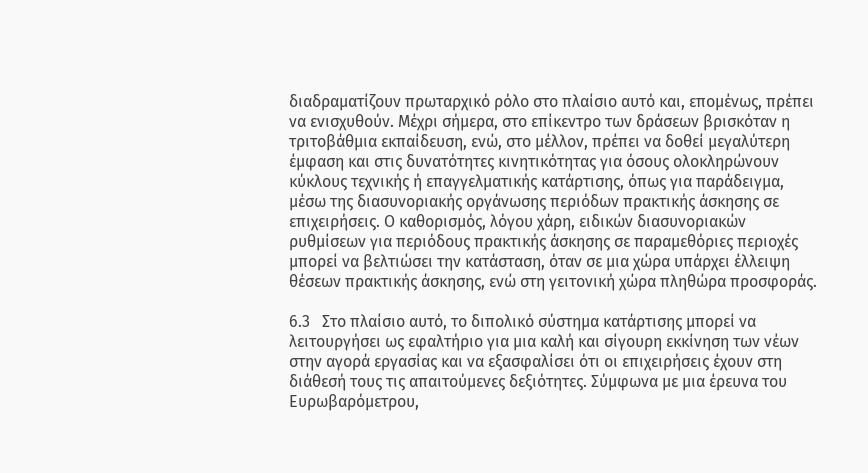διαδραματίζουν πρωταρχικό ρόλο στο πλαίσιο αυτό και, επομένως, πρέπει να ενισχυθούν. Μέχρι σήμερα, στο επίκεντρο των δράσεων βρισκόταν η τριτοβάθμια εκπαίδευση, ενώ, στο μέλλον, πρέπει να δοθεί μεγαλύτερη έμφαση και στις δυνατότητες κινητικότητας για όσους ολοκληρώνουν κύκλους τεχνικής ή επαγγελματικής κατάρτισης, όπως για παράδειγμα, μέσω της διασυνοριακής οργάνωσης περιόδων πρακτικής άσκησης σε επιχειρήσεις. Ο καθορισμός, λόγου χάρη, ειδικών διασυνοριακών ρυθμίσεων για περιόδους πρακτικής άσκησης σε παραμεθόριες περιοχές μπορεί να βελτιώσει την κατάσταση, όταν σε μια χώρα υπάρχει έλλειψη θέσεων πρακτικής άσκησης, ενώ στη γειτονική χώρα πληθώρα προσφοράς.

6.3   Στο πλαίσιο αυτό, το διπολικό σύστημα κατάρτισης μπορεί να λειτουργήσει ως εφαλτήριο για μια καλή και σίγουρη εκκίνηση των νέων στην αγορά εργασίας και να εξασφαλίσει ότι οι επιχειρήσεις έχουν στη διάθεσή τους τις απαιτούμενες δεξιότητες. Σύμφωνα με μια έρευνα του Ευρωβαρόμετρου,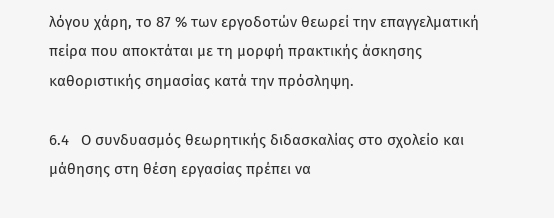λόγου χάρη, το 87 % των εργοδοτών θεωρεί την επαγγελματική πείρα που αποκτάται με τη μορφή πρακτικής άσκησης καθοριστικής σημασίας κατά την πρόσληψη.

6.4   Ο συνδυασμός θεωρητικής διδασκαλίας στο σχολείο και μάθησης στη θέση εργασίας πρέπει να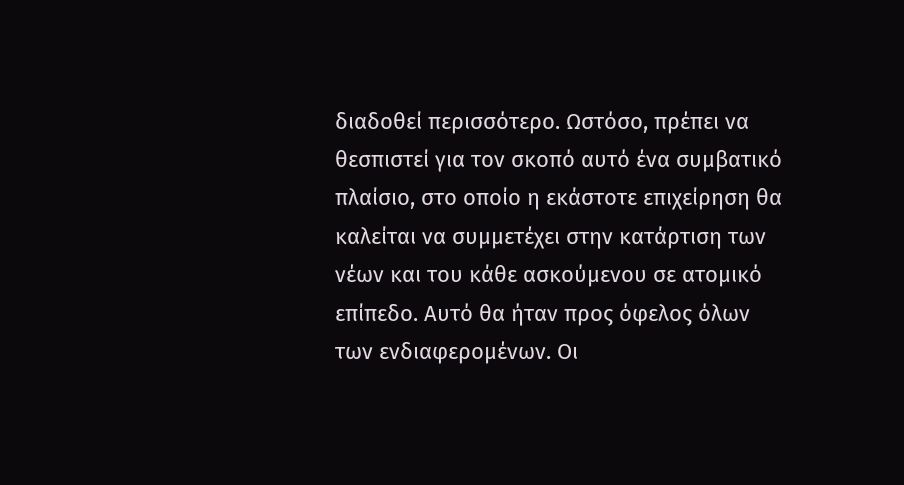διαδοθεί περισσότερο. Ωστόσο, πρέπει να θεσπιστεί για τον σκοπό αυτό ένα συμβατικό πλαίσιο, στο οποίο η εκάστοτε επιχείρηση θα καλείται να συμμετέχει στην κατάρτιση των νέων και του κάθε ασκούμενου σε ατομικό επίπεδο. Αυτό θα ήταν προς όφελος όλων των ενδιαφερομένων. Οι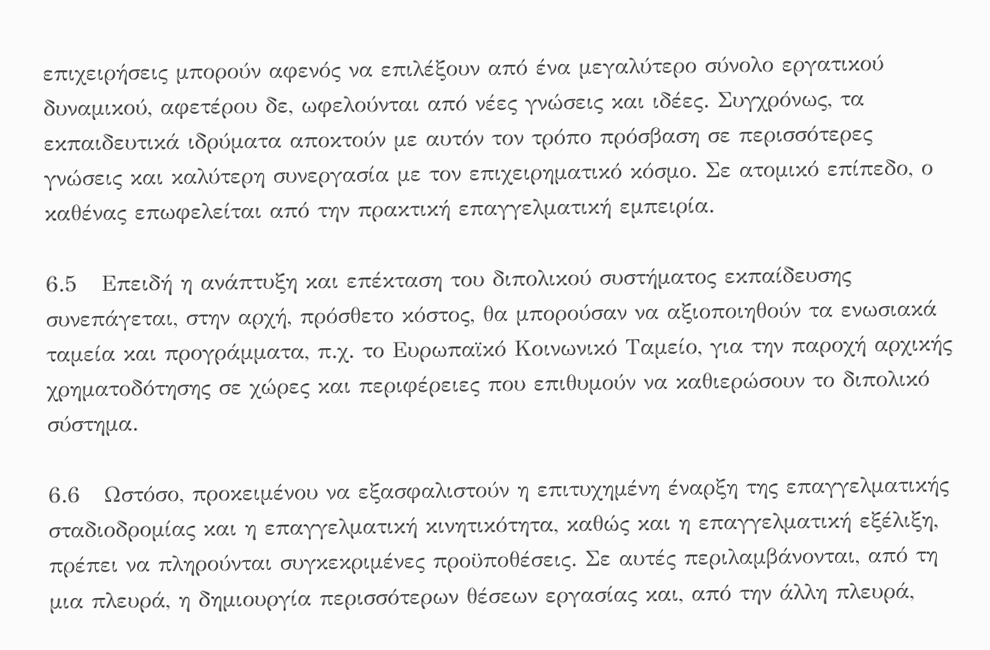επιχειρήσεις μπορούν αφενός να επιλέξουν από ένα μεγαλύτερο σύνολο εργατικού δυναμικού, αφετέρου δε, ωφελούνται από νέες γνώσεις και ιδέες. Συγχρόνως, τα εκπαιδευτικά ιδρύματα αποκτούν με αυτόν τον τρόπο πρόσβαση σε περισσότερες γνώσεις και καλύτερη συνεργασία με τον επιχειρηματικό κόσμο. Σε ατομικό επίπεδο, ο καθένας επωφελείται από την πρακτική επαγγελματική εμπειρία.

6.5   Επειδή η ανάπτυξη και επέκταση του διπολικού συστήματος εκπαίδευσης συνεπάγεται, στην αρχή, πρόσθετο κόστος, θα μπορούσαν να αξιοποιηθούν τα ενωσιακά ταμεία και προγράμματα, π.χ. το Ευρωπαϊκό Κοινωνικό Ταμείο, για την παροχή αρχικής χρηματοδότησης σε χώρες και περιφέρειες που επιθυμούν να καθιερώσουν το διπολικό σύστημα.

6.6   Ωστόσο, προκειμένου να εξασφαλιστούν η επιτυχημένη έναρξη της επαγγελματικής σταδιοδρομίας και η επαγγελματική κινητικότητα, καθώς και η επαγγελματική εξέλιξη, πρέπει να πληρούνται συγκεκριμένες προϋποθέσεις. Σε αυτές περιλαμβάνονται, από τη μια πλευρά, η δημιουργία περισσότερων θέσεων εργασίας και, από την άλλη πλευρά,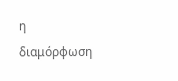η διαμόρφωση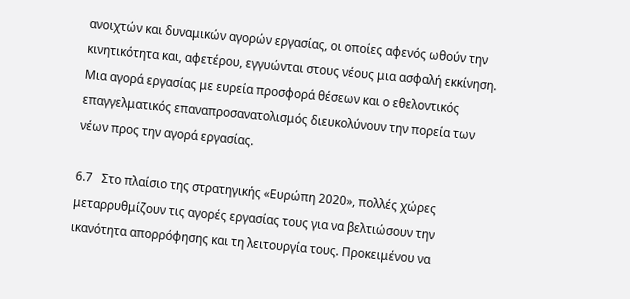ανοιχτών και δυναμικών αγορών εργασίας, οι οποίες αφενός ωθούν την κινητικότητα και, αφετέρου, εγγυώνται στους νέους μια ασφαλή εκκίνηση. Μια αγορά εργασίας με ευρεία προσφορά θέσεων και ο εθελοντικός επαγγελματικός επαναπροσανατολισμός διευκολύνουν την πορεία των νέων προς την αγορά εργασίας.

6.7   Στο πλαίσιο της στρατηγικής «Ευρώπη 2020», πολλές χώρες μεταρρυθμίζουν τις αγορές εργασίας τους για να βελτιώσουν την ικανότητα απορρόφησης και τη λειτουργία τους. Προκειμένου να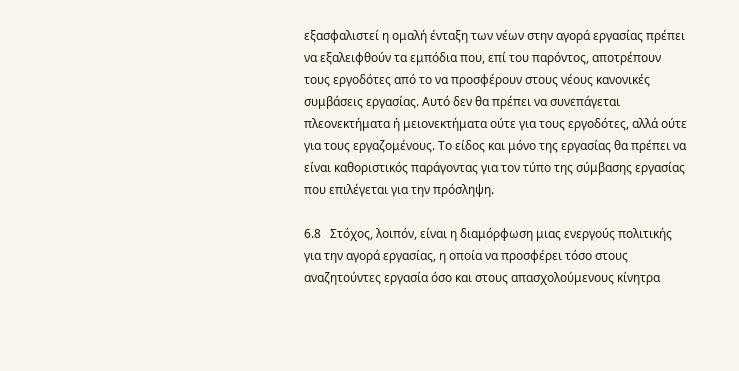εξασφαλιστεί η ομαλή ένταξη των νέων στην αγορά εργασίας πρέπει να εξαλειφθούν τα εμπόδια που, επί του παρόντος, αποτρέπουν τους εργοδότες από το να προσφέρουν στους νέους κανονικές συμβάσεις εργασίας. Αυτό δεν θα πρέπει να συνεπάγεται πλεονεκτήματα ή μειονεκτήματα ούτε για τους εργοδότες, αλλά ούτε για τους εργαζομένους. Το είδος και μόνο της εργασίας θα πρέπει να είναι καθοριστικός παράγοντας για τον τύπο της σύμβασης εργασίας που επιλέγεται για την πρόσληψη.

6.8   Στόχος, λοιπόν, είναι η διαμόρφωση μιας ενεργούς πολιτικής για την αγορά εργασίας, η οποία να προσφέρει τόσο στους αναζητούντες εργασία όσο και στους απασχολούμενους κίνητρα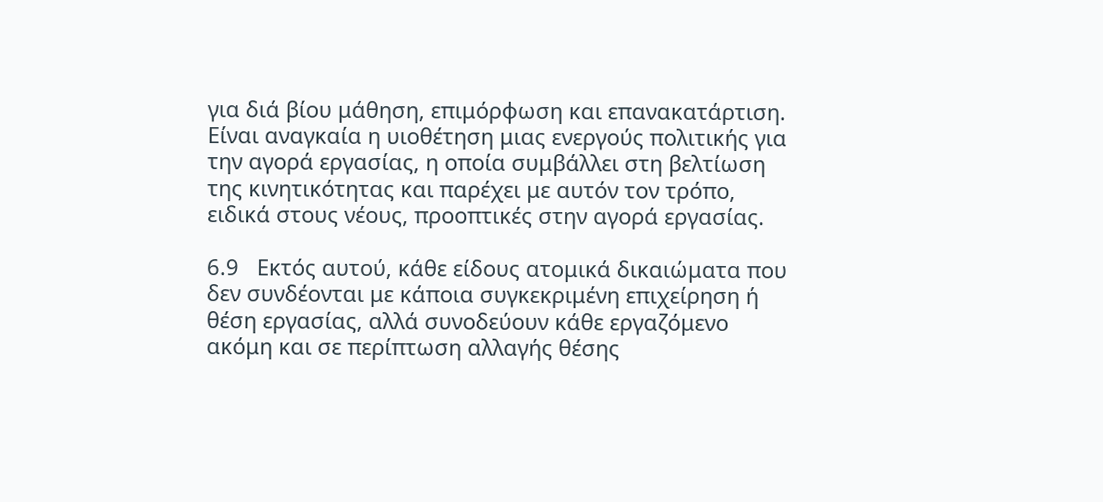για διά βίου μάθηση, επιμόρφωση και επανακατάρτιση. Είναι αναγκαία η υιοθέτηση μιας ενεργούς πολιτικής για την αγορά εργασίας, η οποία συμβάλλει στη βελτίωση της κινητικότητας και παρέχει με αυτόν τον τρόπο, ειδικά στους νέους, προοπτικές στην αγορά εργασίας.

6.9   Εκτός αυτού, κάθε είδους ατομικά δικαιώματα που δεν συνδέονται με κάποια συγκεκριμένη επιχείρηση ή θέση εργασίας, αλλά συνοδεύουν κάθε εργαζόμενο ακόμη και σε περίπτωση αλλαγής θέσης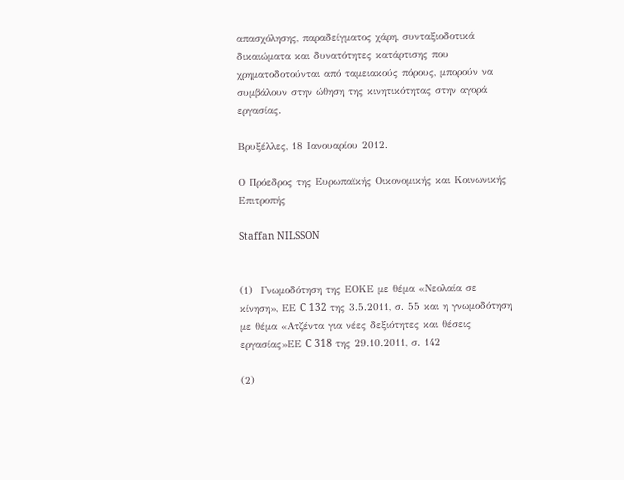απασχόλησης, παραδείγματος χάρη, συνταξιοδοτικά δικαιώματα και δυνατότητες κατάρτισης που χρηματοδοτούνται από ταμειακούς πόρους, μπορούν να συμβάλουν στην ώθηση της κινητικότητας στην αγορά εργασίας.

Βρυξέλλες, 18 Ιανουαρίου 2012.

Ο Πρόεδρος της Ευρωπαϊκής Οικονομικής και Κοινωνικής Επιτροπής

Staffan NILSSON


(1)  Γνωμοδότηση της ΕΟΚΕ με θέμα «Νεολαία σε κίνηση», ΕΕ C 132 της 3.5.2011, σ. 55 και η γνωμοδότηση με θέμα «Ατζέντα για νέες δεξιότητες και θέσεις εργασίας»ΕΕ C 318 της 29.10.2011, σ. 142

(2)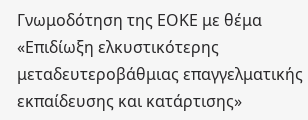Γνωμοδότηση της ΕΟΚΕ με θέμα «Επιδίωξη ελκυστικότερης μεταδευτεροβάθμιας επαγγελματικής εκπαίδευσης και κατάρτισης»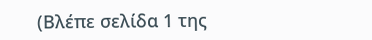(Βλέπε σελίδα 1 της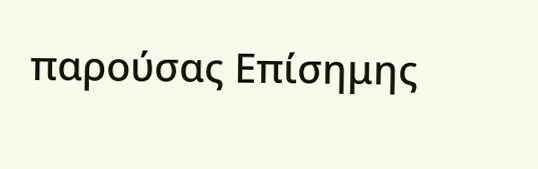παρούσας Επίσημης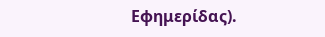Εφημερίδας).